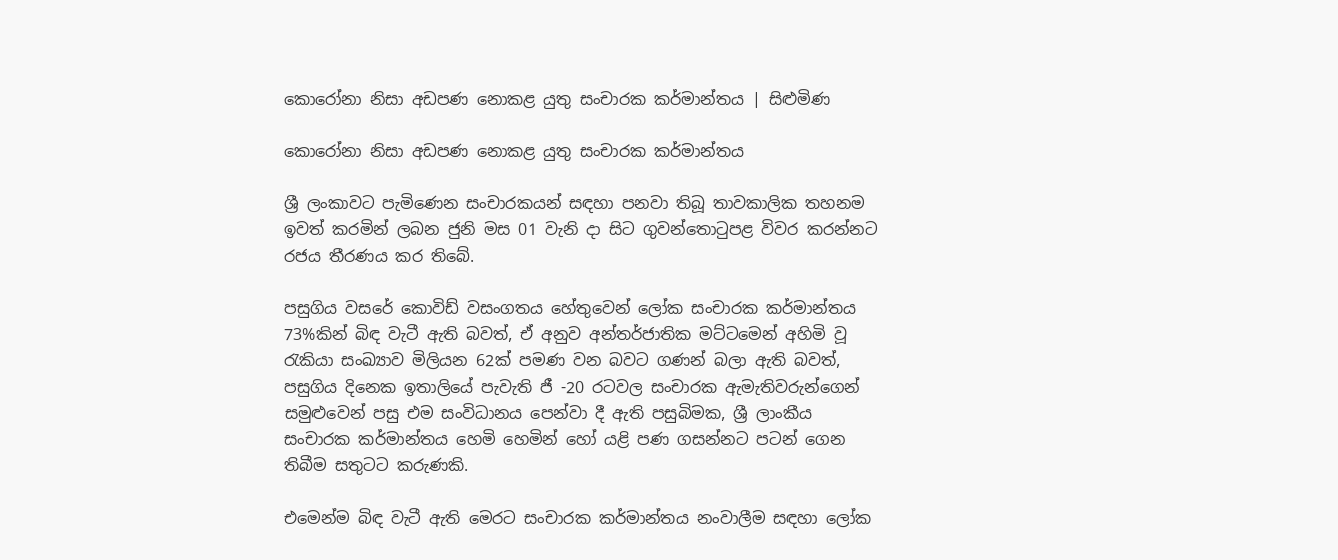කොරෝනා නිසා අඩපණ නොකළ යුතු සංචාරක කර්මාන්තය | සිළුමිණ

කොරෝනා නිසා අඩපණ නොකළ යුතු සංචාරක කර්මාන්තය

ශ්‍රී ලංකාවට පැමිණෙන සංචාරකයන් සඳහා පනවා තිබූ තාවකාලික තහනම ඉවත් කරමින් ලබන ජුනි මස 01 වැනි දා සිට ගුවන්තොටුපළ විවර කරන්නට රජය තීරණය කර තිබේ.

පසුගිය වසරේ කොවිඩ් වසංගතය හේතුවෙන් ලෝක සංචාරක කර්මාන්තය 73%කින් බිඳ වැටී ඇති බවත්, ඒ අනුව අන්තර්ජාතික මට්ටමෙන් අහිමි වූ රැකියා සංඛ්‍යාව මිලියන 62ක් පමණ වන බවට ගණන් බලා ඇති බවත්, පසුගිය දිනෙක ඉතාලියේ පැවැති ජී -20 රටවල සංචාරක ඇමැතිවරුන්ගෙන් සමුළුවෙන් පසු එම සංවිධානය පෙන්වා දී ඇති පසුබිමක, ශ්‍රී ලාංකීය සංචාරක කර්මාන්තය හෙමි හෙමින් හෝ යළි පණ ගසන්නට පටන් ගෙන තිබීම සතුටට කරුණකි.

එමෙන්ම බිඳ වැටී ඇති මෙරට සංචාරක කර්මාන්තය නංවාලීම සඳහා ලෝක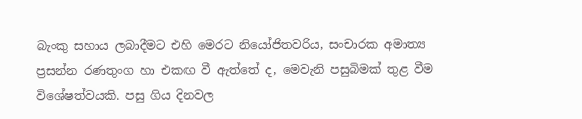බැංකු සහාය ලබාදීමට එහි මෙරට නියෝජිතවරිය, සංචාරක අමාත්‍ය ප්‍රසන්න රණතුංග හා එකඟ වී ඇත්තේ ද, මෙවැනි පසුබිමක් තුළ වීම විශේෂත්වයකි. පසු ගිය දිනවල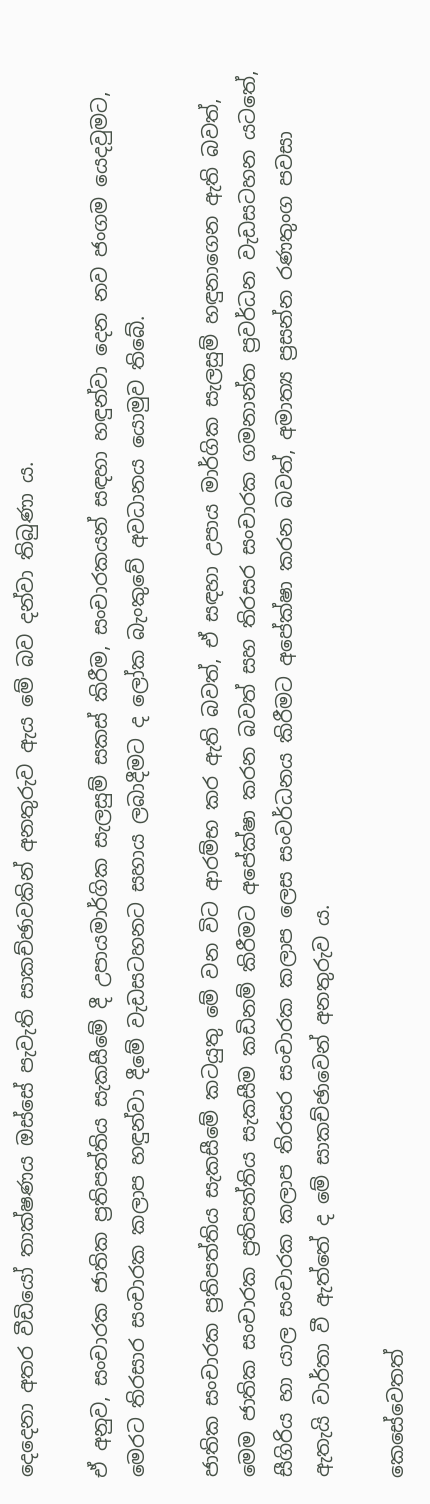දෙදෙනා අතර වීඩියෝ තාක්ෂණය ඔස්සේ පැවැති සාකච්ඡාවකින් අනතුරුව ඇය මේ බව දන්වා තිබුණා ය.

ඒ අනුව, සංචාරක ජාතික ප්‍රතිපත්තිය සැකසීමේ දී උපායමාර්ගික සැලසුම් සකස් කිරීම, සංචාරකයන් සඳහා හඳුන්වා දෙන නව ජංගම යෙදවුමට, මෙරට තිරසාර සංචාරක කලාප හඳුන්වා දීමේ වැඩසටහනට සහාය ලබාදීමට ද ලෝක බැංකුවේ අවධානය යොමුව තිබේ.

ජාතික සංචාරක ප්‍රතිපත්තිය සැකසීමේ කටයුතු මේ වන විට ආරම්භ කර ඇති බවත්, ඒ සඳහා උපාය මාර්ගික සැලසුම් හඳුනාගෙන ඇති බවත්, මෙම ජාතික සංචාරක ප්‍රතිපත්තිය සැකසීම කඩිනම් කිරීමට අපේක්ෂා කරන බවත් සහ තිරසර සංචාරක ගමනාන්ත ප්‍රවර්ධන වැඩසටහන යටතේ, සීගිරිය හා යාල සංචාරක කලාප තිරසර සංචාරක කලාප ලෙස සංවර්ධනය කිරීමට අපේක්ෂා කරන බවත්, අමාත්‍ය ප්‍රසන්න රණතුංග පවසා ඇතැයි වාර්තා වී ඇත්තේ ද මේ සාකච්ඡාවෙන් අනතුරුව ය.

කෙසේවෙතත්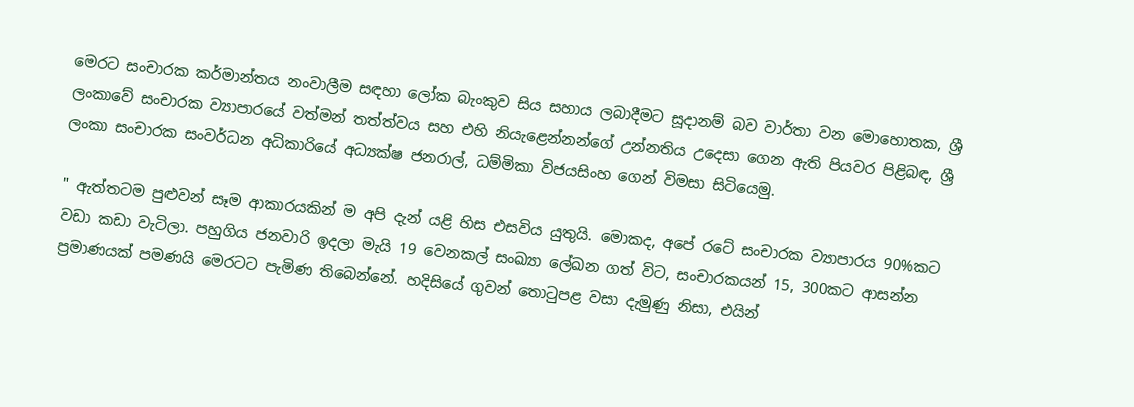මෙරට සංචාරක කර්මාන්තය නංවාලීම සඳහා ලෝක බැංකුව සිය සහාය ලබාදීමට සූදානම් බව වාර්තා වන මොහොතක, ශ්‍රී ලංකාවේ සංචාරක ව්‍යාපාරයේ වත්මන් තත්ත්වය සහ එහි නියැළෙන්නන්ගේ උන්නතිය උදෙසා ගෙන ඇති පියවර පිළිබඳ, ශ්‍රී ලංකා සංචාරක සංවර්ධන අධිකාරියේ අධ්‍යක්ෂ ජනරාල්, ධම්මිකා විජයසිංහ ගෙන් විමසා සිටියෙමු.

" ඇත්තටම පුළුවන් සෑම ආකාරයකින් ම අපි දැන් යළි හිස එසවිය යුතුයි. මොකද, අපේ රටේ සංචාරක ව්‍යාපාරය 90%කට වඩා කඩා වැටිලා. පහුගිය ජනවාරි ඉදලා මැයි 19 වෙනකල් සංඛ්‍යා ලේඛන ගත් විට, සංචාරකයන් 15, 300කට ආසන්න ප්‍රමාණයක් පමණයි මෙරටට පැමිණ තිබෙන්නේ. හදිසියේ ගුවන් තොටුපළ වසා දැමුණු නිසා, එයින්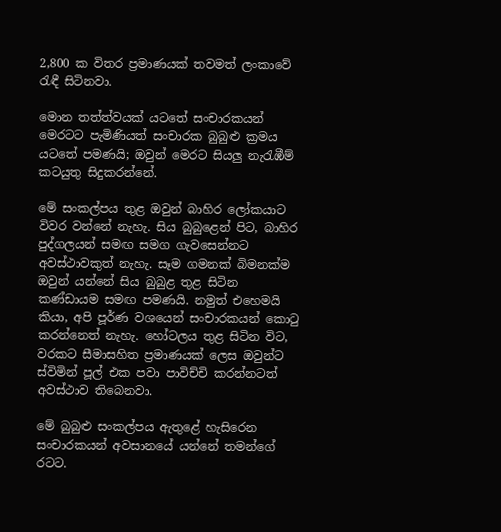2,800 ක විතර ප්‍රමාණයක් තවමත් ලංකාවේ රැඳී සිටිනවා.

මොන තත්ත්වයක් යටතේ සංචාරකයන් මෙරටට පැමිණියත් සංචාරක බුබුළු ක්‍රමය යටතේ පමණයි; ඔවුන් මෙරට සියලු නැරැඹීම් කටයුතු සිදුකරන්නේ.

මේ සංකල්පය තුළ ඔවුන් බාහිර ලෝකයාට විවර වන්නේ නැහැ. සිය බුබුළෙන් පිට, බාහිර පුද්ගලයන් සමඟ සමග ගැවසෙන්නට අවස්ථාවකුත් නැහැ. සෑම ගමනක් බිමනක්ම ඔවුන් යන්නේ සිය බුබුළ තුළ සිටින කණ්ඩායම සමඟ පමණයි. නමුත් එහෙමයි කියා, අපි පූර්ණ වශයෙන් සංචාරකයන් කොටු කරන්නෙත් නැහැ. හෝටලය තුළ සිටින විට, වරකට සීමාසහිත ප්‍රමාණයක් ලෙස ඔවුන්ට ස්විමින් පූල් එක පවා පාවිච්චි කරන්නටත් අවස්ථාව තිබෙනවා.

මේ බුබුළු සංකල්පය ඇතුළේ හැසිරෙන සංචාරකයන් අවසානයේ යන්නේ තමන්ගේ රටට.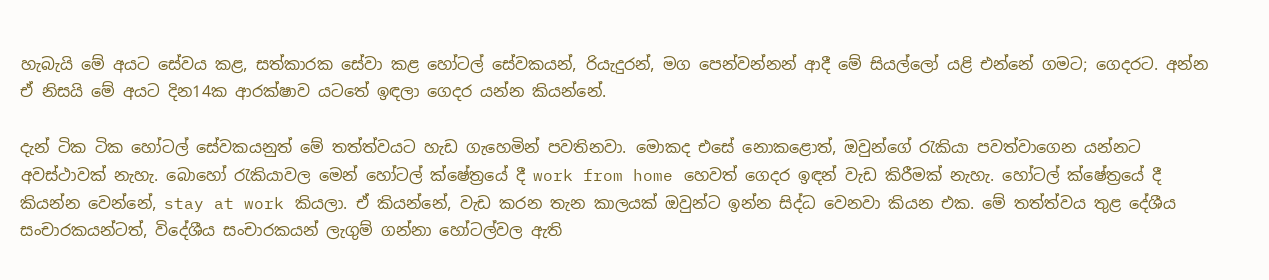හැබැයි මේ අයට සේවය කළ, සත්කාරක සේවා කළ හෝටල් සේවකයන්, රියැදුරන්, මග පෙන්වන්නන් ආදී මේ සියල්ලෝ යළි එන්නේ ගමට; ගෙදරට. අන්න ඒ නිසයි මේ අයට දින14ක ආරක්ෂාව යටතේ ඉඳලා ගෙදර යන්න කියන්නේ.

දැන් ටික ටික හෝටල් සේවකයනුත් මේ තත්ත්වයට හැඩ ගැහෙමින් පවතිනවා. මොකද එසේ නොකළොත්, ඔවුන්ගේ රැකියා පවත්වාගෙන යන්නට අවස්ථාවක් නැහැ. බොහෝ රැකියාවල මෙන් හෝටල් ක්ෂේත්‍රයේ දී work from home හෙවත් ගෙදර ඉඳන් වැඩ කිරීමක් නැහැ. හෝටල් ක්ෂේත්‍රයේ දී කියන්න වෙන්නේ, stay at work කියලා. ඒ කියන්නේ, වැඩ කරන තැන කාලයක් ඔවුන්ට ඉන්න සිද්ධ වෙනවා කියන එක. මේ තත්ත්වය තුළ දේශීය සංචාරකයන්ටත්, විදේශීය සංචාරකයන් ලැගුම් ගන්නා හෝටල්වල ඇති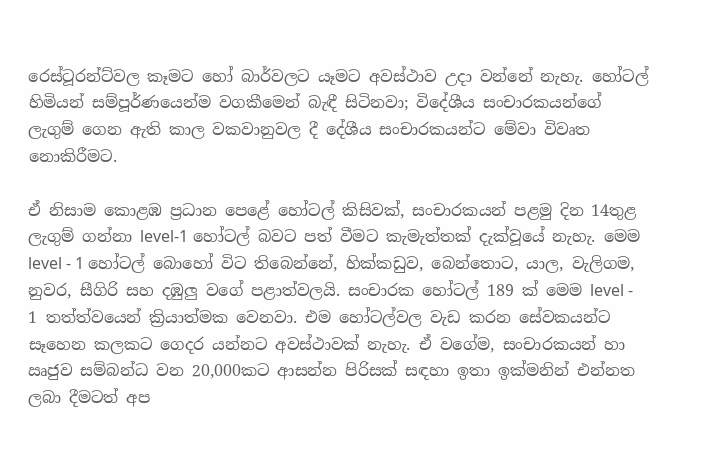රෙස්ටූරන්ට්වල කෑමට හෝ බාර්වලට යෑමට අවස්ථාව උදා වන්නේ නැහැ. හෝටල් හිමියන් සම්පූර්ණයෙන්ම වගකීමෙන් බැඳී සිටිනවා; විදේශීය සංචාරකයන්ගේ ලැගුම් ගෙන ඇති කාල වකවානුවල දී දේශීය සංචාරකයන්ට මේවා විවෘත නොකිරීමට.

ඒ නිසාම කොළඹ ප්‍රධාන පෙළේ හෝටල් කිසිවක්, සංචාරකයන් පළමු දින 14තුළ ලැගුම් ගන්නා level-1 හෝටල් බවට පත් වීමට කැමැත්තක් දැක්වූයේ නැහැ. මෙම level - 1 හෝටල් බොහෝ විට තිබෙන්නේ, හික්කඩුව, බෙන්තොට, යාල, වැලිගම, නුවර, සීගිරි සහ දඹුලු වගේ පළාත්වලයි. සංචාරක හෝටල් 189 ක් මෙම level - 1 තත්ත්වයෙන් ක්‍රියාත්මක වෙනවා. එම හෝටල්වල වැඩ කරන සේවකයන්ට සෑහෙන කලකට ගෙදර යන්නට අවස්ථාවක් නැහැ. ඒ වගේම, සංචාරකයන් හා ඍජුව සම්බන්ධ වන 20,000කට ආසන්න පිරිසක් සඳහා ඉතා ඉක්මනින් එන්නත ලබා දීමටත් අප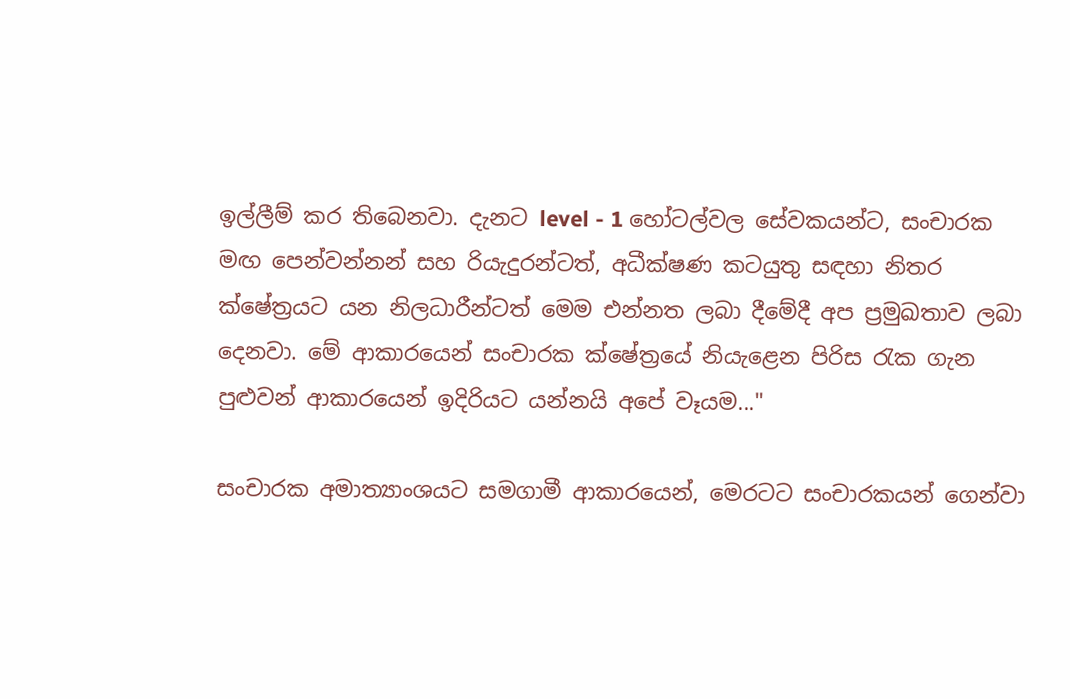ඉල්ලීම් කර තිබෙනවා. දැනට level - 1 හෝටල්වල සේවකයන්ට, සංචාරක මඟ පෙන්වන්නන් සහ රියැදුරන්ටත්, අධීක්ෂණ කටයුතු සඳහා නිතර ක්ෂේත්‍රයට යන නිලධාරීන්ටත් මෙම එන්නත ලබා දීමේදී අප ප්‍රමුඛතාව ලබා දෙනවා. මේ ආකාරයෙන් සංචාරක ක්ෂේත්‍රයේ නියැළෙන පිරිස රැක ගැන පුළුවන් ආකාරයෙන් ඉදිරියට යන්නයි අපේ වෑයම..."

සංචාරක අමාත්‍යාංශයට සමගාමී ආකාරයෙන්, මෙරටට සංචාරකයන් ගෙන්වා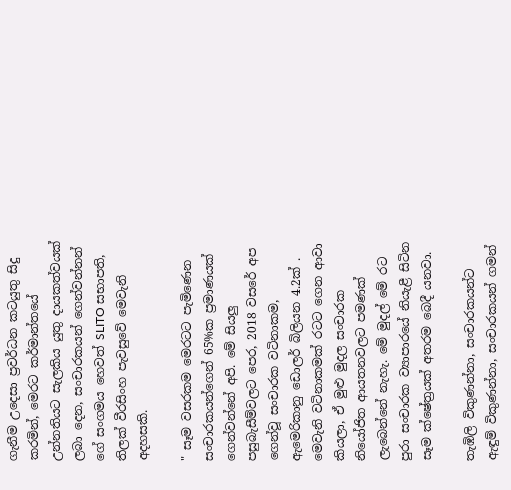ගැනීම උදෙසා ප්‍රවර්ධන කටයුතු සිදු කරමින්, මෙරට කර්මාන්තයේ උන්නතියට සැලකිය යුතු දායකත්වයක් ලබා දෙන, සංචාරකයන් ගෙන්වන්නන් ගේ සංගමය හෙවත් SLITO සභාපති, තිලක් වීරසිංහ පැවසුවේ මෙවැනි අදහසකි.

" සෑම වසරකම මෙරටට පැමිණෙන සංචාරකයන්ගෙන් 65%ක ප්‍රමාණයක් ගෙන්වන්නේ අපි. මේ සියලු පසුබැසීම්වලට පෙර, 2018 වසරේ අප ගෙන්වූ සංචාරක වටිනාකම, ඇමෙරිකානු ඩොලර් බිලියන 4.2ක් . මෙවැනි වටිනාකමක් රටට ගෙන ආවා කියලා, ඒ මුළු මුදල සංචාරක නියෝජිත ආයතනවලට පමණක් ලැබෙන්නේ නැහැ. මේ මුදල් මේ රට පුරා සංචාරක ව්‍යාපාරයේ නියැළී සිටින සෑම ක්ෂේත්‍රයක් අතරම බෙදී යනවා.

තැඹිලි විකුණන්නා, සංචාරකයන්ට ඇඳුම් විකුණන්නා, සංචාරකයන් ගමන්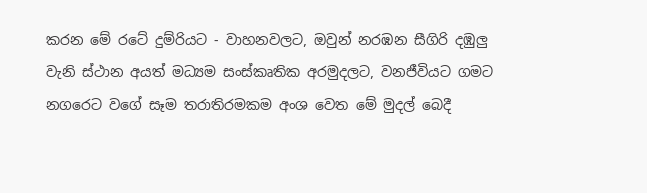කරන මේ රටේ දුම්රියට - වාහනවලට, ඔවුන් නරඹන සීගිරි දඹුලු වැනි ස්ථාන අයත් මධ්‍යම සංස්කෘතික අරමුදලට, වනජීවියට ගමට නගරෙට වගේ සෑම තරාතිරමකම අංශ වෙත මේ මුදල් බෙදී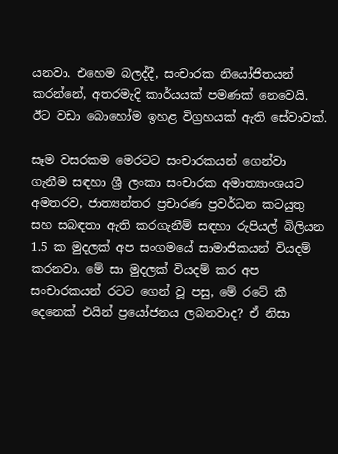යනවා. එහෙම බලද්දී, සංචාරක නියෝජිතයන් කරන්නේ, අතරමැදි කාර්යයක් පමණක් නෙවෙයි. ඊට වඩා බොහෝම ඉහළ විග්‍රහයක් ඇති සේවාවක්.

සෑම වසරකම මෙරටට සංචාරකයන් ගෙන්වා ගැනීම සඳහා ශ්‍රී ලංකා සංචාරක අමාත්‍යාංශයට අමතරව, ජාත්‍යන්තර ප්‍රචාරණ ප්‍රවර්ධන කටයුතු සහ සබඳතා ඇති කරගැනීම් සඳහා රුපියල් බිලියන 1.5 ක මුදලක් අප සංගමයේ සාමාජිකයන් වියදම් කරනවා. මේ සා මුදලක් වියදම් කර අප සංචාරකයන් රටට ගෙන් වූ පසු, මේ රටේ කී දෙනෙක් එයින් ප්‍රයෝජනය ලබනවාද? ඒ නිසා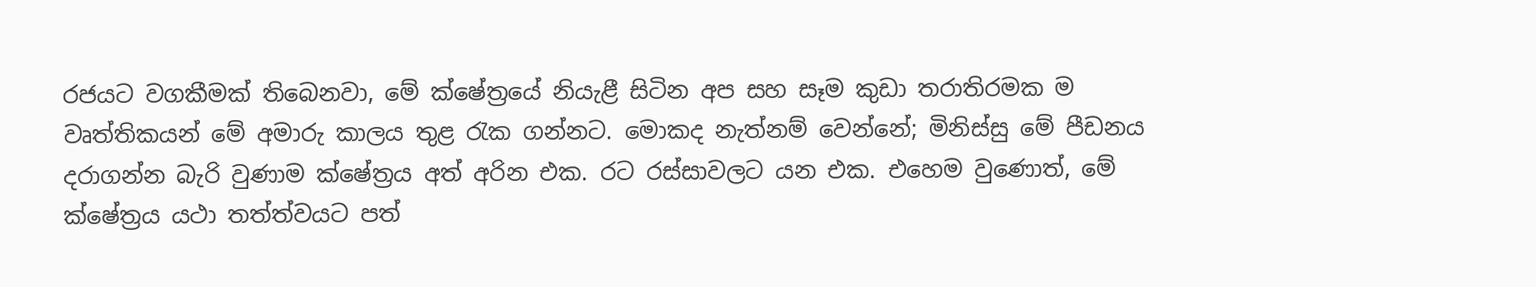රජයට වගකීමක් තිබෙනවා, මේ ක්ෂේත්‍රයේ නියැළී සිටින අප සහ සෑම කුඩා තරාතිරමක ම වෘත්තිකයන් මේ අමාරු කාලය තුළ රැක ගන්නට. මොකද නැත්නම් වෙන්නේ; මිනිස්සු මේ පීඩනය දරාගන්න බැරි වුණාම ක්ෂේත්‍රය අත් අරින එක. රට රස්සාවලට යන එක. එහෙම වුණොත්, මේ ක්ෂේත්‍රය යථා තත්ත්වයට පත්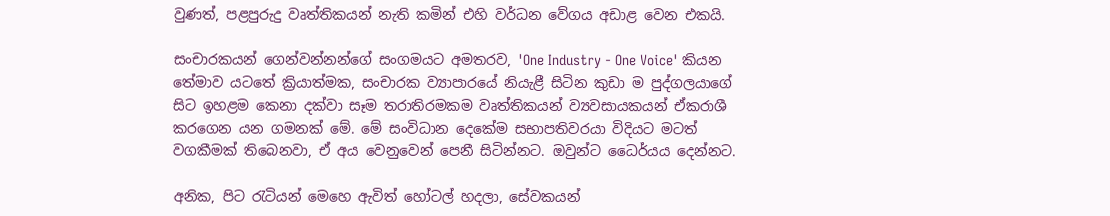වුණත්, පළපුරුදු වෘත්තිකයන් නැති කමින් එහි වර්ධන වේගය අඩාළ වෙන එකයි.

සංචාරකයන් ගෙන්වන්නන්ගේ සංගමයට අමතරව, 'One Industry - One Voice' කියන තේමාව යටතේ ක්‍රියාත්මක, සංචාරක ව්‍යාපාරයේ නියැළී සිටින කුඩා ම පුද්ගලයාගේ සිට ඉහළම කෙනා දක්වා සෑම තරාතිරමකම වෘත්තිකයන් ව්‍යවසායකයන් ඒකරාශී කරගෙන යන ගමනක් මේ. මේ සංවිධාන දෙකේම සභාපතිවරයා විදියට මටත් වගකීමක් තිබෙනවා, ඒ අය වෙනුවෙන් පෙනී සිටින්නට. ඔවුන්ට ධෛර්යය දෙන්නට.

අනික, පිට රැටියන් මෙහෙ ඇවිත් හෝටල් හදලා, සේවකයන්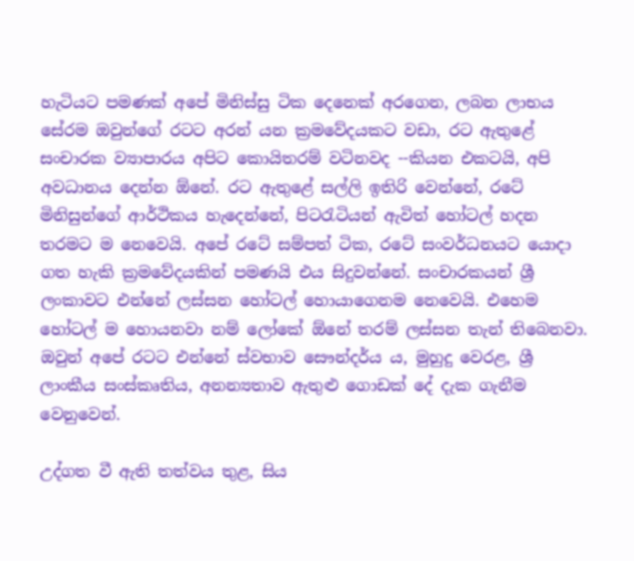හැටියට පමණක් අපේ මිනිස්සු ටික දෙනෙක් අරගෙන, ලබන ලාභය සේරම ඔවුන්ගේ රටට අරන් යන ක්‍රමවේදයකට වඩා, රට ඇතුළේ සංචාරක ව්‍යාපාරය අපිට කොයිතරම් වටිනවද --කියන එකටයි, අපි අවධානය දෙන්න ඕනේ. රට ඇතුළේ සල්ලි ඉතිරි වෙන්නේ, රටේ මිනිසුන්ගේ ආර්ථිකය හැදෙන්නේ, පිටරැටියන් ඇවිත් හෝටල් හදන තරමට ම නෙවෙයි. අපේ රටේ සම්පත් ටික, රටේ සංවර්ධනයට යොදා ගත හැකි ක්‍රමවේදයකින් පමණයි එය සිදුවන්නේ. සංචාරකයන් ශ්‍රී ලංකාවට එන්නේ ලස්සන හෝටල් හොයාගෙනම නෙවෙයි. එහෙම හෝටල් ම හොයනවා නම් ලෝකේ ඕනේ තරම් ලස්සන තැන් තිබෙනවා. ඔවුන් අපේ රටට එන්නේ ස්වභාව සෞන්දර්ය ය, මුහුදු වෙරළ, ශ්‍රී ලාංකීය සංස්කෘතිය, අනන්‍යතාව ඇතුළු ගොඩක් දේ දැක ගැනීම වෙනුවෙන්.

උද්ගත වී ඇති තත්වය තුළ, සිය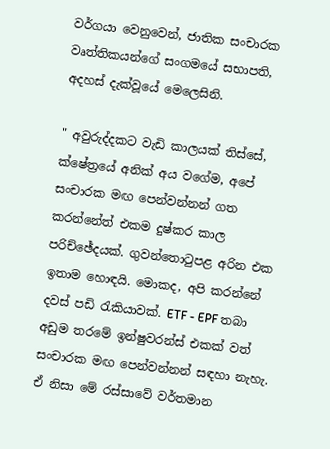වර්ගයා වෙනුවෙන්, ජාතික සංචාරක වෘත්තිකයන්ගේ සංගමයේ සභාපති, අදහස් දැක්වූයේ මෙලෙසිනි.

" අවුරුද්දකට වැඩි කාලයක් තිස්සේ, ක්ෂේත්‍රයේ අනික් අය වගේම, අපේ සංචාරක මඟ පෙන්වන්නන් ගත කරන්නේත් එකම දුෂ්කර කාල පරිච්ඡේදයක්. ගුවන්තොටුපළ අරින එක ඉතාම හොඳයි. මොකද, අපි කරන්නේ දවස් පඩි රැකියාවක්. ETF - EPF තබා අඩුම තරමේ ඉන්ෂුවරන්ස් එකක් වත් සංචාරක මඟ පෙන්වන්නන් සඳහා නැහැ. ඒ නිසා මේ රස්සාවේ වර්තමාන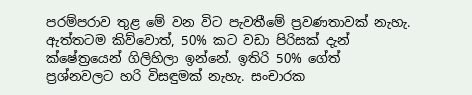පරම්පරාව තුළ මේ වන විට පැවතීමේ ප්‍රවණතාවක් නැහැ. ඇත්තටම කිව්වොත්, 50% කට වඩා පිරිසක් දැන් ක්ෂේත්‍රයෙන් ගිලිහිලා ඉන්නේ. ඉතිරි 50% ගේත් ප්‍රශ්නවලට හරි විසඳුමක් නැහැ. සංචාරක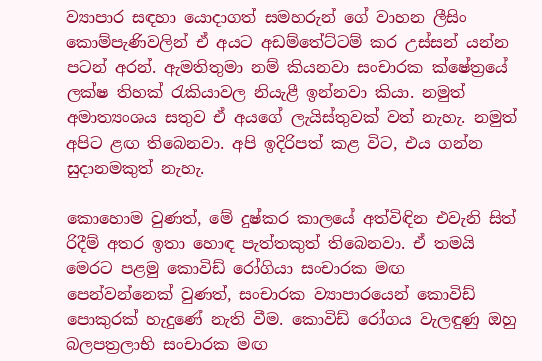ව්‍යාපාර සඳහා යොදාගත් සමහරුන් ගේ වාහන ලීසිං කොම්පැණිවලින් ඒ අයට අඩම්තේට්ටම් කර උස්සන් යන්න පටන් අරන්. ඇමතිතුමා නම් කියනවා සංචාරක ක්ෂේත්‍රයේ ලක්ෂ තිහක් රැකියාවල නියැළී ඉන්නවා කියා. නමුත් අමාත්‍යංශය සතුව ඒ අයගේ ලැයිස්තුවක් වත් නැහැ. නමුත් අපිට ළඟ තිබෙනවා. අපි ඉදිරිපත් කළ විට, එය ගන්න සුදානමකුත් නැහැ.

කොහොම වුණත්, මේ දුෂ්කර කාලයේ අත්විඳින එවැනි සිත් රිදීම් අතර ඉතා හොඳ පැත්තකුත් තිබෙනවා. ඒ තමයි මෙරට පළමු කොවිඩ් රෝගියා සංචාරක මඟ පෙන්වන්නෙක් වුණත්, සංචාරක ව්‍යාපාරයෙන් කොවිඩ් පොකුරක් හැදුණේ නැති වීම. කොවිඩ් රෝගය වැලඳුණු ඔහු බලපත්‍රලාභි සංචාරක මඟ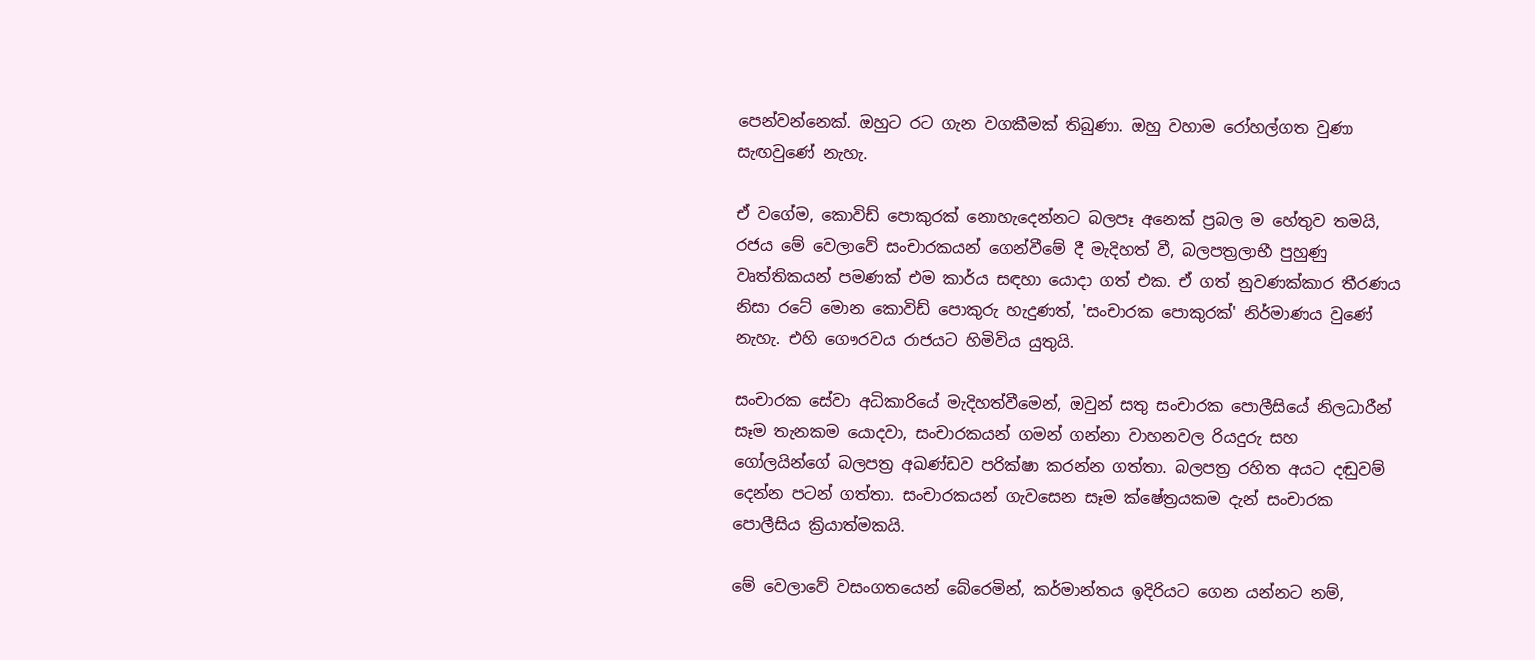පෙන්වන්නෙක්. ඔහුට රට ගැන වගකීමක් තිබුණා. ඔහු වහාම රෝහල්ගත වුණා සැඟවුණේ නැහැ.

ඒ වගේම, කොවිඩ් පොකුරක් නොහැදෙන්නට බලපෑ අනෙක් ප්‍රබල ම හේතුව තමයි, රජය මේ වෙලාවේ සංචාරකයන් ගෙන්වීමේ දී මැදිහත් වී, බලපත්‍රලාභී පුහුණු වෘත්තිකයන් පමණක් එම කාර්ය සඳහා යොදා ගත් එක. ඒ ගත් නුවණක්කාර තීරණය නිසා රටේ මොන කොවිඩ් පොකුරු හැදුණත්, 'සංචාරක පොකුරක්' නිර්මාණය වුණේ නැහැ. එහි ගෞරවය රාජයට හිමිවිය යුතුයි.

සංචාරක සේවා අධිකාරියේ මැදිහත්වීමෙන්, ඔවුන් සතු සංචාරක පොලීසියේ නිලධාරීන් සෑම තැනකම යොදවා, සංචාරකයන් ගමන් ගන්නා වාහනවල රියදුරු සහ ගෝලයින්ගේ බලපත්‍ර අඛණ්ඩව පරික්ෂා කරන්න ගත්තා. බලපත්‍ර රහිත අයට දඬුවම් දෙන්න පටන් ගත්තා. සංචාරකයන් ගැවසෙන සෑම ක්ෂේත්‍රයකම දැන් සංචාරක පොලීසිය ක්‍රියාත්මකයි.

මේ වෙලාවේ වසංගතයෙන් බේරෙමින්, කර්මාන්තය ඉදිරියට ගෙන යන්නට නම්,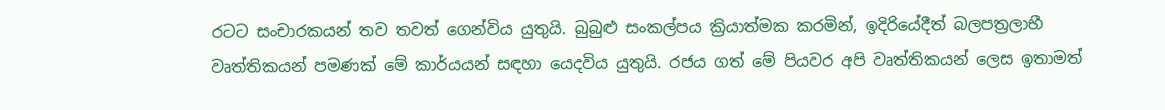රටට සංචාරකයන් තව තවත් ගෙන්විය යුතුයි. බුබුළු සංකල්පය ක්‍රියාත්මක කරමින්, ඉදිරියේදීත් බලපත්‍රලාභී වෘත්තිකයන් පමණක් මේ කාර්යයන් සඳහා යෙදවිය යුතුයි. රජය ගත් මේ පියවර අපි වෘත්තිකයන් ලෙස ඉතාමත්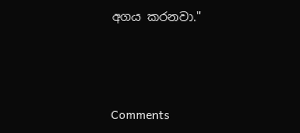අගය කරනවා."



Comments